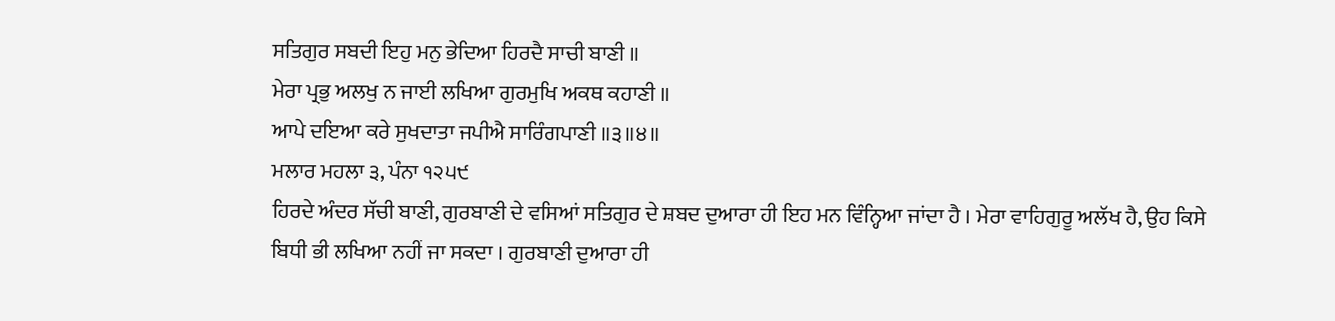ਸਤਿਗੁਰ ਸਬਦੀ ਇਹੁ ਮਨੁ ਭੇਦਿਆ ਹਿਰਦੈ ਸਾਚੀ ਬਾਣੀ ॥
ਮੇਰਾ ਪ੍ਰਭੁ ਅਲਖੁ ਨ ਜਾਈ ਲਖਿਆ ਗੁਰਮੁਖਿ ਅਕਥ ਕਹਾਣੀ ॥
ਆਪੇ ਦਇਆ ਕਰੇ ਸੁਖਦਾਤਾ ਜਪੀਐ ਸਾਰਿੰਗਪਾਣੀ ॥੩॥੪॥
ਮਲਾਰ ਮਹਲਾ ੩, ਪੰਨਾ ੧੨੫੯
ਹਿਰਦੇ ਅੰਦਰ ਸੱਚੀ ਬਾਣੀ, ਗੁਰਬਾਣੀ ਦੇ ਵਸਿਆਂ ਸਤਿਗੁਰ ਦੇ ਸ਼ਬਦ ਦੁਆਰਾ ਹੀ ਇਹ ਮਨ ਵਿੰਨ੍ਹਿਆ ਜਾਂਦਾ ਹੈ । ਮੇਰਾ ਵਾਹਿਗੁਰੂ ਅਲੱਖ ਹੈ, ਉਹ ਕਿਸੇ ਬਿਧੀ ਭੀ ਲਖਿਆ ਨਹੀਂ ਜਾ ਸਕਦਾ । ਗੁਰਬਾਣੀ ਦੁਆਰਾ ਹੀ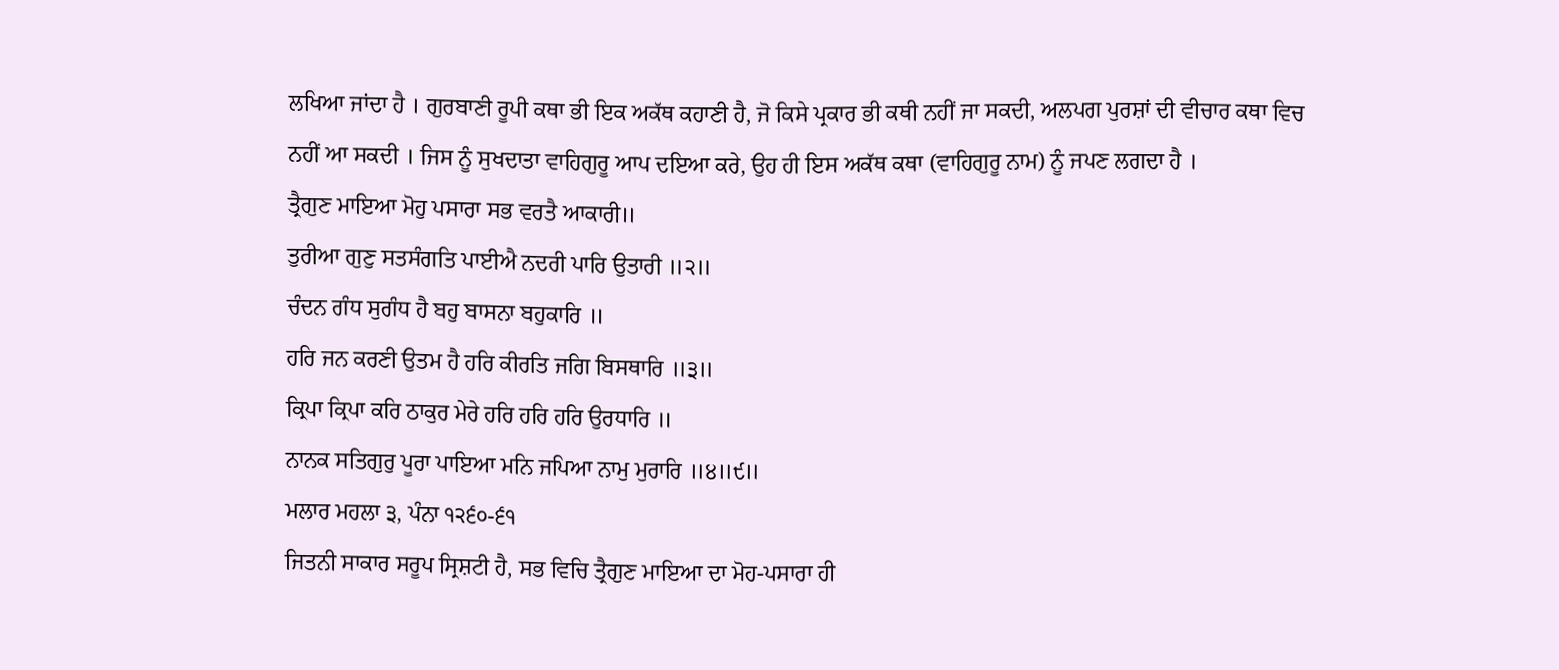ਲਖਿਆ ਜਾਂਦਾ ਹੈ । ਗੁਰਬਾਣੀ ਰੂਪੀ ਕਥਾ ਭੀ ਇਕ ਅਕੱਥ ਕਹਾਣੀ ਹੈ, ਜੋ ਕਿਸੇ ਪ੍ਰਕਾਰ ਭੀ ਕਥੀ ਨਹੀਂ ਜਾ ਸਕਦੀ, ਅਲਪਗ ਪੁਰਸ਼ਾਂ ਦੀ ਵੀਚਾਰ ਕਥਾ ਵਿਚ ਨਹੀਂ ਆ ਸਕਦੀ । ਜਿਸ ਨੂੰ ਸੁਖਦਾਤਾ ਵਾਹਿਗੁਰੂ ਆਪ ਦਇਆ ਕਰੇ, ਉਹ ਹੀ ਇਸ ਅਕੱਥ ਕਥਾ (ਵਾਹਿਗੁਰੂ ਨਾਮ) ਨੂੰ ਜਪਣ ਲਗਦਾ ਹੈ ।
ਤ੍ਰੈਗੁਣ ਮਾਇਆ ਮੋਹੁ ਪਸਾਰਾ ਸਭ ਵਰਤੈ ਆਕਾਰੀ॥
ਤੁਰੀਆ ਗੁਣੁ ਸਤਸੰਗਤਿ ਪਾਈਐ ਨਦਰੀ ਪਾਰਿ ਉਤਾਰੀ ॥੨॥
ਚੰਦਨ ਗੰਧ ਸੁਗੰਧ ਹੈ ਬਹੁ ਬਾਸਨਾ ਬਹੁਕਾਰਿ ॥
ਹਰਿ ਜਨ ਕਰਣੀ ਉਤਮ ਹੈ ਹਰਿ ਕੀਰਤਿ ਜਗਿ ਬਿਸਥਾਰਿ ॥੩॥
ਕ੍ਰਿਪਾ ਕ੍ਰਿਪਾ ਕਰਿ ਠਾਕੁਰ ਮੇਰੇ ਹਰਿ ਹਰਿ ਹਰਿ ਉਰਧਾਰਿ ॥
ਨਾਨਕ ਸਤਿਗੁਰੁ ਪੂਰਾ ਪਾਇਆ ਮਨਿ ਜਪਿਆ ਨਾਮੁ ਮੁਰਾਰਿ ॥੪॥੯॥
ਮਲਾਰ ਮਹਲਾ ੩, ਪੰਨਾ ੧੨੬੦-੬੧
ਜਿਤਨੀ ਸਾਕਾਰ ਸਰੂਪ ਸ੍ਰਿਸ਼ਟੀ ਹੈ, ਸਭ ਵਿਚਿ ਤ੍ਰੈਗੁਣ ਮਾਇਆ ਦਾ ਮੋਹ-ਪਸਾਰਾ ਹੀ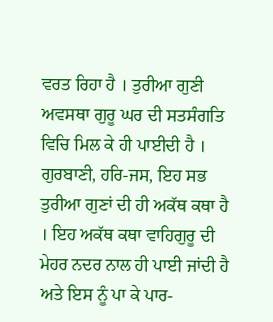ਵਰਤ ਰਿਹਾ ਹੈ । ਤੁਰੀਆ ਗੁਣੀ ਅਵਸਥਾ ਗੁਰੂ ਘਰ ਦੀ ਸਤਸੰਗਤਿ ਵਿਚਿ ਮਿਲ ਕੇ ਹੀ ਪਾਈਦੀ ਹੈ । ਗੁਰਬਾਣੀ, ਹਰਿ-ਜਸ, ਇਹ ਸਭ ਤੁਰੀਆ ਗੁਣਾਂ ਦੀ ਹੀ ਅਕੱਥ ਕਥਾ ਹੈ । ਇਹ ਅਕੱਥ ਕਥਾ ਵਾਹਿਗੁਰੂ ਦੀ ਮੇਹਰ ਨਦਰ ਨਾਲ ਹੀ ਪਾਈ ਜਾਂਦੀ ਹੈ ਅਤੇ ਇਸ ਨੂੰ ਪਾ ਕੇ ਪਾਰ-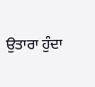ਉਤਾਰਾ ਹੁੰਦਾ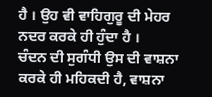ਹੈ । ਉਹ ਵੀ ਵਾਹਿਗੁਰੂ ਦੀ ਮੇਹਰ ਨਦਰ ਕਰਕੇ ਹੀ ਹੁੰਦਾ ਹੈ ।
ਚੰਦਨ ਦੀ ਸੁਗੰਧੀ ਉਸ ਦੀ ਵਾਸ਼ਨਾ ਕਰਕੇ ਹੀ ਮਹਿਕਦੀ ਹੈ, ਵਾਸ਼ਨਾ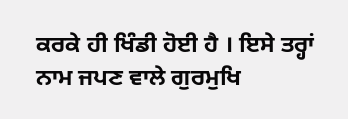ਕਰਕੇ ਹੀ ਖਿੰਡੀ ਹੋਈ ਹੈ । ਇਸੇ ਤਰ੍ਹਾਂ ਨਾਮ ਜਪਣ ਵਾਲੇ ਗੁਰਮੁਖਿ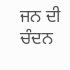ਜਨ ਦੀ ਚੰਦਨ